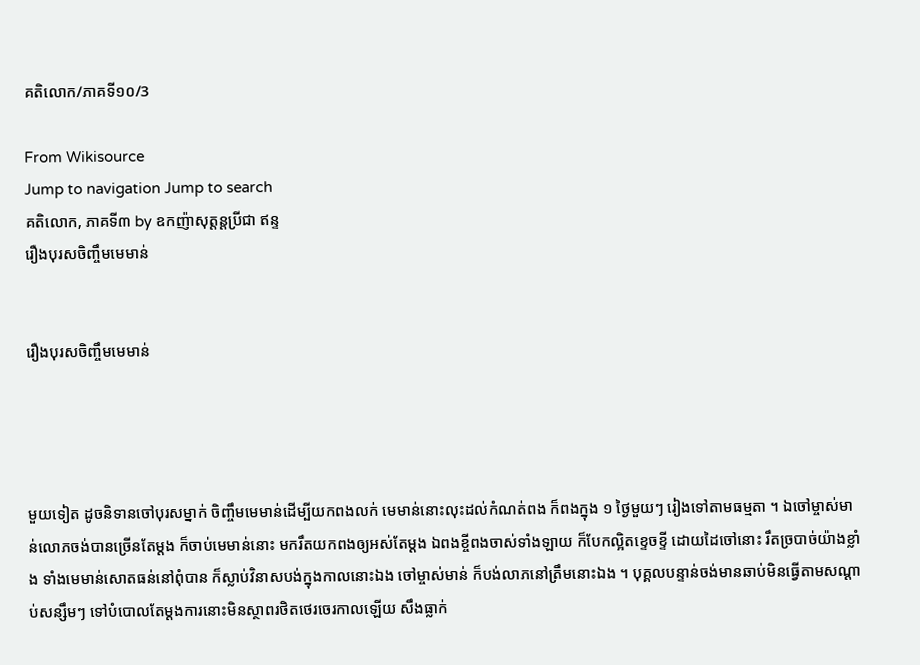គតិលោក/ភាគទី១០/3

From Wikisource
Jump to navigation Jump to search
គតិលោក, ភាគទី៣ by ឧកញ៉ាសុត្តន្ដប្រីជា ឥន្ទ
រឿងបុរសចិញ្ចឹមមេមាន់


រឿងបុរសចិញ្ចឹមមេមាន់




មួយទៀត ដូចនិទានចៅបុរសម្នាក់ ចិញ្ចឹមមេមាន់ដើម្បីយកពងលក់ មេមាន់នោះលុះដល់កំណត់ពង ក៏ពងក្នុង ១ ថ្ងៃមួយៗ រៀងទៅតាមធម្មតា ។ ឯចៅម្ចាស់មាន់លោភចង់បានច្រើនតែម្ដង ក៏ចាប់មេមាន់នោះ មករឹតយកពងឲ្យអស់តែម្ដង ឯពងខ្ចីពងចាស់ទាំងឡាយ ក៏បែកល្អិតខ្ទេចខ្ទី ដោយដៃចៅនោះ រឹតច្របាច់យ៉ាងខ្លាំង ទាំងមេមាន់សោតធន់នៅពុំបាន ក៏ស្លាប់វិនាសបង់ក្នុងកាលនោះឯង ចៅម្ចាស់មាន់ ក៏បង់លាភនៅត្រឹមនោះឯង ។ បុគ្គលបន្ទាន់ចង់មានឆាប់មិនធ្វើតាមសណ្ដាប់សន្សឹមៗ ទៅបំបោលតែម្ដងការនោះមិនស្ថាពរថិតថេរចេរកាលឡើយ សឹងធ្លាក់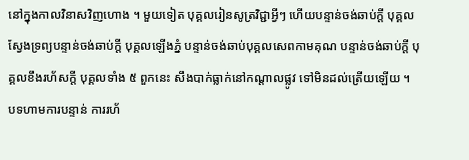នៅក្នុងកាលវិនាសវិញហោង ។ មួយទៀត បុគ្គលរៀនសូត្រវិជ្ជាអ្វីៗ ហើយបន្ទាន់ចង់ឆាប់ក្ដី បុគ្គលស្វែងទ្រព្យបន្ទាន់ចង់ឆាប់ក្ដី បុគ្គលឡើងភ្នំ បន្ទាន់ចង់ឆាប់បុគ្គលសេពកាមគុណ បន្ទាន់ចង់ឆាប់ក្ដី បុគ្គលខឹងរហ័សក្ដី បុគ្គលទាំង ៥ ពួកនេះ សឹងបាក់ធ្លាក់នៅកណ្ដាលផ្លូវ ទៅមិនដល់ត្រើយឡើយ ។ បទហាមការបន្ទាន់ ការរហ័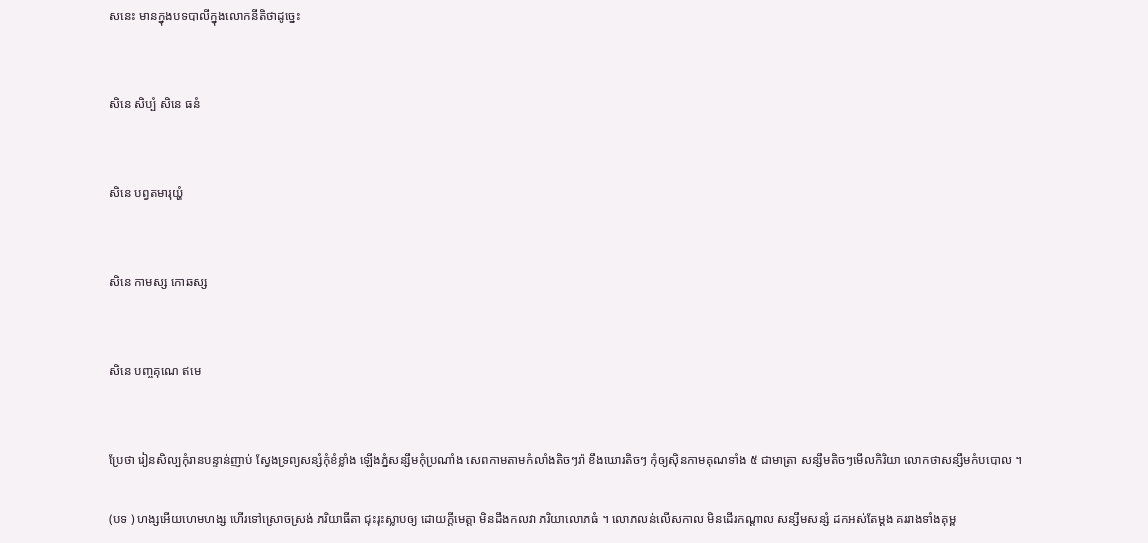សនេះ មានក្នុងបទបាលីក្នុងលោកនីតិថាដូច្នេះ


សិនេ សិប្បំ សិនេ ធនំ


សិនេ បព្វតមារុយ្ហំ


សិនេ កាមស្ស កោឆស្ស


សិនេ បញ្ចគុណេ ឥមេ


ប្រែថា រៀនសិល្បកុំរានបន្ទាន់ញាប់ ស្វែងទ្រព្យសន្សំកុំខំខ្លាំង ឡើងភ្នំសន្សឹមកុំប្រណាំង សេពកាមតាមកំលាំងតិចៗរ៉ា ខឹងឃោរតិចៗ កុំឲ្យស៊ិនកាមគុណទាំង ៥ ជាមាត្រា សន្សឹមតិចៗមើលកិរិយា លោកថាសន្សឹមកំបបោល ។

(បទ ) ហង្សអើយហេមហង្ស ហើរទៅស្រោចស្រង់ ភរិយាធីតា ជុះរុះស្លាបឲ្យ ដោយក្ដីមេត្តា មិនដឹងកលវា ភរិយាលោភធំ ។ លោភលន់លើសកាល មិនដើរកណ្ដាល សន្សឹមសន្សំ ដកអស់តែម្ដង គររាងទាំងគុម្ព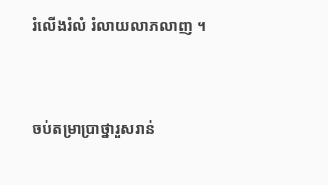រំលើងរំលំ រំលាយលាភលាញ ។


ចប់តម្រាប្រាថ្នារួសរាន់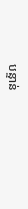បន្ទាន់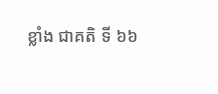ខ្លាំង ជាគតិ ទី ៦៦